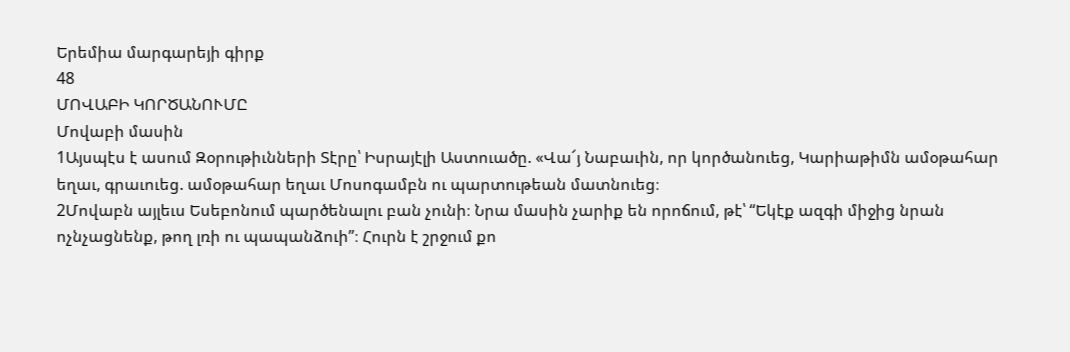Երեմիա մարգարեյի գիրք
48
ՄՈՎԱԲԻ ԿՈՐԾԱՆՈՒՄԸ
Մովաբի մասին
1Այսպէս է ասում Զօրութիւնների Տէրը՝ Իսրայէլի Աստուածը. «Վա՜յ Նաբաւին, որ կործանուեց, Կարիաթիմն ամօթահար եղաւ, գրաւուեց. ամօթահար եղաւ Մոսոգամբն ու պարտութեան մատնուեց։
2Մովաբն այլեւս Եսեբոնում պարծենալու բան չունի։ Նրա մասին չարիք են որոճում, թէ՝ “Եկէք ազգի միջից նրան ոչնչացնենք, թող լռի ու պապանձուի”։ Հուրն է շրջում քո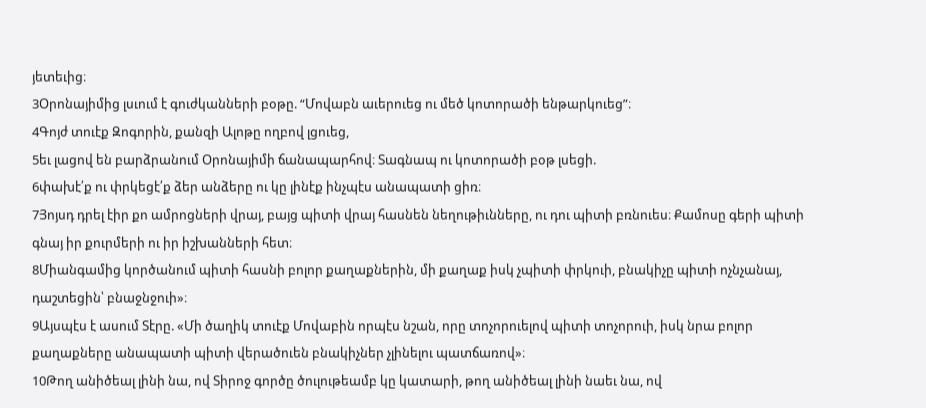յետեւից։
3Օրոնայիմից լսւում է գուժկանների բօթը. “Մովաբն աւերուեց ու մեծ կոտորածի ենթարկուեց”։
4Գոյժ տուէք Զոգորին, քանզի Ալոթը ողբով լցուեց,
5եւ լացով են բարձրանում Օրոնայիմի ճանապարհով։ Տագնապ ու կոտորածի բօթ լսեցի.
6փախէ՛ք ու փրկեցէ՛ք ձեր անձերը ու կը լինէք ինչպէս անապատի ցիռ։
7Յոյսդ դրել էիր քո ամրոցների վրայ, բայց պիտի վրայ հասնեն նեղութիւնները, ու դու պիտի բռնուես։ Քամոսը գերի պիտի գնայ իր քուրմերի ու իր իշխանների հետ։
8Միանգամից կործանում պիտի հասնի բոլոր քաղաքներին, մի քաղաք իսկ չպիտի փրկուի, բնակիչը պիտի ոչնչանայ, դաշտեցին՝ բնաջնջուի»։
9Այսպէս է ասում Տէրը. «Մի ծաղիկ տուէք Մովաբին որպէս նշան, որը տոչորուելով պիտի տոչորուի, իսկ նրա բոլոր քաղաքները անապատի պիտի վերածուեն բնակիչներ չլինելու պատճառով»։
10Թող անիծեալ լինի նա, ով Տիրոջ գործը ծուլութեամբ կը կատարի, թող անիծեալ լինի նաեւ նա, ով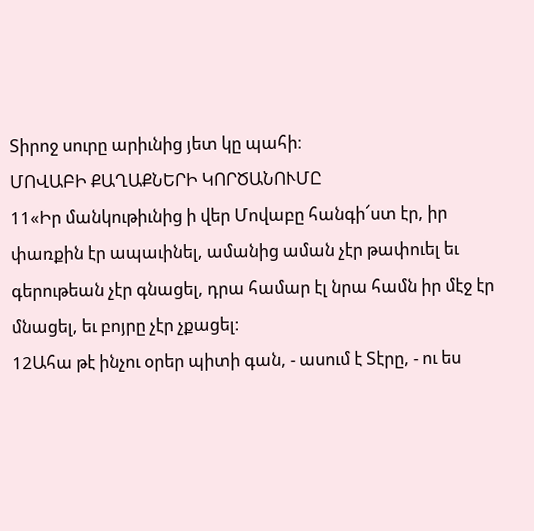Տիրոջ սուրը արիւնից յետ կը պահի։
ՄՈՎԱԲԻ ՔԱՂԱՔՆԵՐԻ ԿՈՐԾԱՆՈՒՄԸ
11«Իր մանկութիւնից ի վեր Մովաբը հանգի՜ստ էր, իր փառքին էր ապաւինել, ամանից աման չէր թափուել եւ գերութեան չէր գնացել, դրա համար էլ նրա համն իր մէջ էր մնացել, եւ բոյրը չէր չքացել։
12Ահա թէ ինչու օրեր պիտի գան, - ասում է Տէրը, - ու ես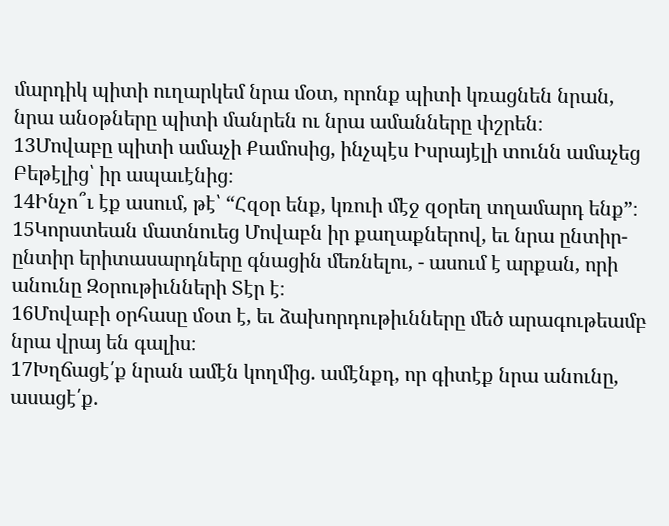մարդիկ պիտի ուղարկեմ նրա մօտ, որոնք պիտի կռացնեն նրան, նրա անօթները պիտի մանրեն ու նրա ամանները փշրեն։
13Մովաբը պիտի ամաչի Քամոսից, ինչպէս Իսրայէլի տունն ամաչեց Բեթէլից՝ իր ապաւէնից։
14Ինչո՞ւ էք ասում, թէ՝ “Հզօր ենք, կռուի մէջ զօրեղ տղամարդ ենք”։
15Կորստեան մատնուեց Մովաբն իր քաղաքներով, եւ նրա ընտիր-ընտիր երիտասարդները գնացին մեռնելու, - ասում է արքան, որի անունը Զօրութիւնների Տէր է։
16Մովաբի օրհասը մօտ է, եւ ձախորդութիւնները մեծ արագութեամբ նրա վրայ են գալիս։
17Խղճացէ՛ք նրան ամէն կողմից. ամէնքդ, որ գիտէք նրա անունը, ասացէ՛ք.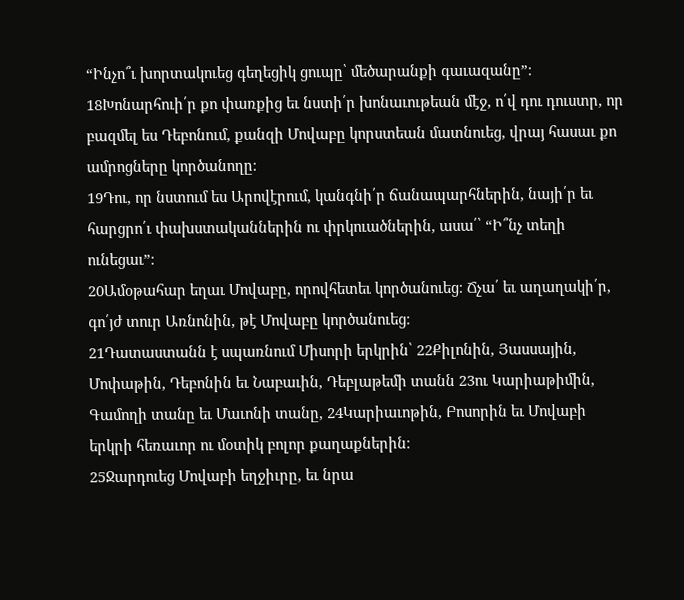“Ինչո՞ւ խորտակուեց գեղեցիկ ցուպը՝ մեծարանքի գաւազանը”։
18Խոնարհուի՛ր քո փառքից եւ նստի՛ր խոնաւութեան մէջ, ո՛վ դու դուստր, որ բազմել ես Դեբոնում, քանզի Մովաբը կորստեան մատնուեց, վրայ հասաւ քո ամրոցները կործանողը։
19Դու, որ նստում ես Արովէրում, կանգնի՛ր ճանապարհներին, նայի՛ր եւ հարցրո՛ւ փախստականներին ու փրկուածներին, ասա՛՝ “Ի՞նչ տեղի ունեցաւ”։
20Ամօթահար եղաւ Մովաբը, որովհետեւ կործանուեց։ Ճչա՛ եւ աղաղակի՛ր, գո՛յժ տուր Առնոնին, թէ Մովաբը կործանուեց։
21Դատաստանն է սպառնում Միսորի երկրին՝ 22Քիլոնին, Յասսային, Մոփաթին, Դեբոնին եւ Նաբաւին, Դեբլաթեմի տանն 23ու Կարիաթիմին, Գամողի տանը եւ Մաւոնի տանը, 24Կարիաւոթին, Բոսորին եւ Մովաբի երկրի հեռաւոր ու մօտիկ բոլոր քաղաքներին։
25Ջարդուեց Մովաբի եղջիւրը, եւ նրա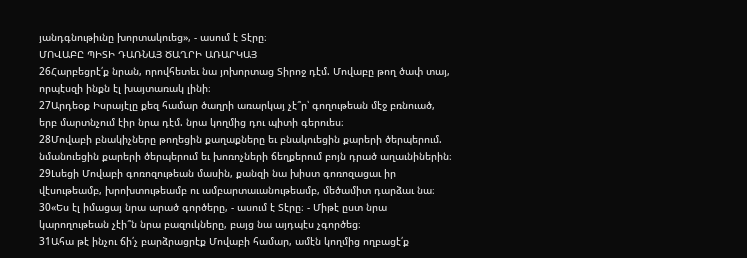յանդգնութիւնը խորտակուեց», - ասում է Տէրը։
ՄՈՎԱԲԸ ՊԻՏԻ ԴԱՌՆԱՅ ԾԱՂՐԻ ԱՌԱՐԿԱՅ
26Հարբեցրէ՛ք նրան, որովհետեւ նա յոխորտաց Տիրոջ դէմ. Մովաբը թող ծափ տայ, որպէսզի ինքն էլ խայտառակ լինի։
27Արդեօք Իսրայէլը քեզ համար ծաղրի առարկայ չէ՞ր՝ գողութեան մէջ բռնուած, երբ մարտնչում էիր նրա դէմ. նրա կողմից դու պիտի գերուես։
28Մովաբի բնակիչները թողեցին քաղաքները եւ բնակուեցին քարերի ծերպերում. նմանուեցին քարերի ծերպերում եւ խոռոչների ճեղքերում բոյն դրած աղաւնիներին։
29Լսեցի Մովաբի գոռոզութեան մասին, քանզի նա խիստ գոռոզացաւ իր վէսութեամբ, խրոխտութեամբ ու ամբարտաւանութեամբ, մեծամիտ դարձաւ նա։
30«Ես էլ իմացայ նրա արած գործերը, - ասում է Տէրը։ - Միթէ ըստ նրա կարողութեան չէի՞ն նրա բազուկները, բայց նա այդպէս չգործեց։
31Ահա թէ ինչու ճի՛չ բարձրացրէք Մովաբի համար, ամէն կողմից ողբացէ՛ք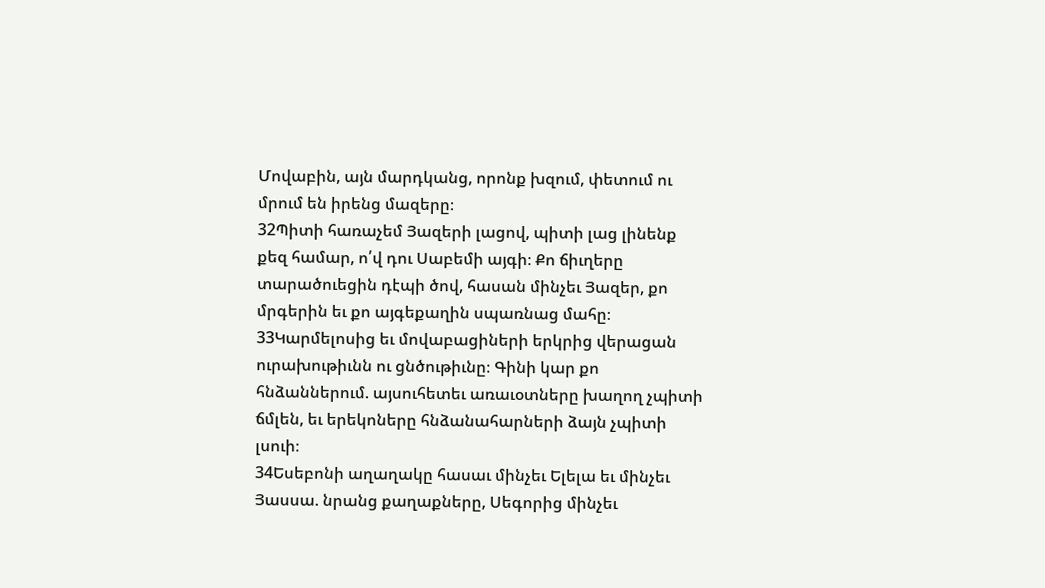Մովաբին, այն մարդկանց, որոնք խզում, փետում ու մրում են իրենց մազերը։
32Պիտի հառաչեմ Յազերի լացով, պիտի լաց լինենք քեզ համար, ո՛վ դու Սաբեմի այգի։ Քո ճիւղերը տարածուեցին դէպի ծով, հասան մինչեւ Յազեր, քո մրգերին եւ քո այգեքաղին սպառնաց մահը։
33Կարմելոսից եւ մովաբացիների երկրից վերացան ուրախութիւնն ու ցնծութիւնը։ Գինի կար քո հնձաններում. այսուհետեւ առաւօտները խաղող չպիտի ճմլեն, եւ երեկոները հնձանահարների ձայն չպիտի լսուի։
34Եսեբոնի աղաղակը հասաւ մինչեւ Ելելա եւ մինչեւ Յասսա. նրանց քաղաքները, Սեգորից մինչեւ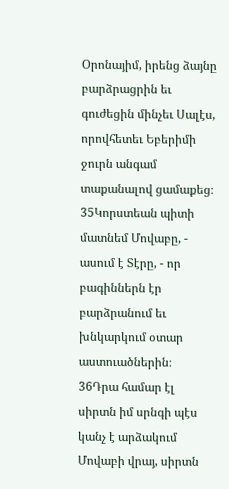Օրոնայիմ, իրենց ձայնը բարձրացրին եւ գուժեցին մինչեւ Սալէս, որովհետեւ Եբերիմի ջուրն անգամ տաքանալով ցամաքեց։
35Կորստեան պիտի մատնեմ Մովաբը, - ասում է Տէրը, - որ բագիններն էր բարձրանում եւ խնկարկում օտար աստուածներին։
36Դրա համար էլ սիրտն իմ սրնգի պէս կանչ է արձակում Մովաբի վրայ, սիրտն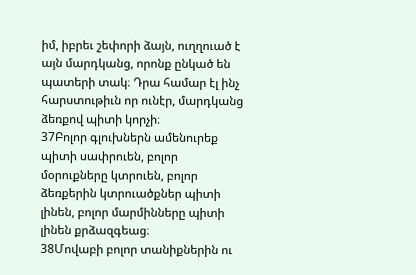իմ, իբրեւ շեփորի ձայն, ուղղուած է այն մարդկանց, որոնք ընկած են պատերի տակ։ Դրա համար էլ ինչ հարստութիւն որ ունէր, մարդկանց ձեռքով պիտի կորչի։
37Բոլոր գլուխներն ամենուրեք պիտի սափրուեն, բոլոր մօրուքները կտրուեն, բոլոր ձեռքերին կտրուածքներ պիտի լինեն, բոլոր մարմինները պիտի լինեն քրձազգեաց։
38Մովաբի բոլոր տանիքներին ու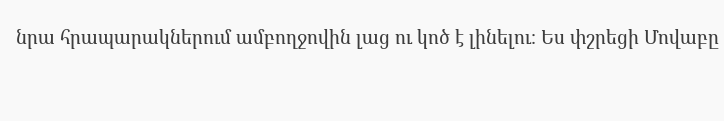նրա հրապարակներում ամբողջովին լաց ու կոծ է լինելու։ Ես փշրեցի Մովաբը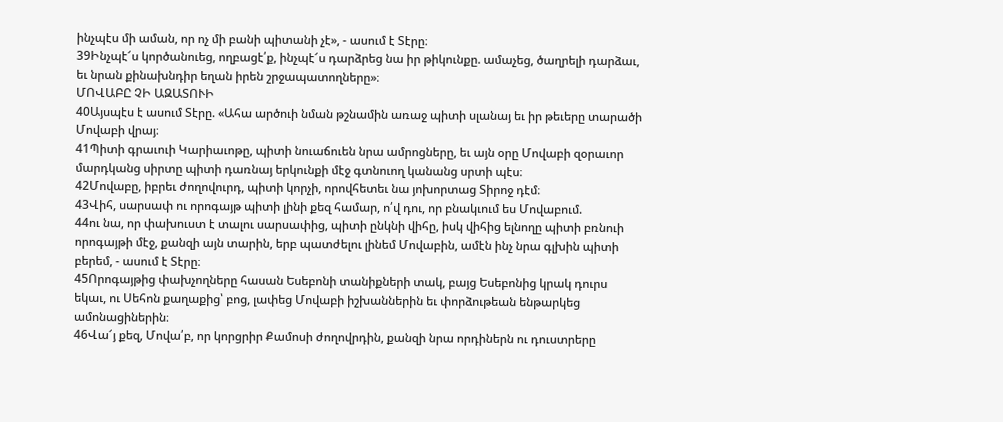ինչպէս մի աման, որ ոչ մի բանի պիտանի չէ», - ասում է Տէրը։
39Ինչպէ՜ս կործանուեց, ողբացէ՛ք, ինչպէ՜ս դարձրեց նա իր թիկունքը. ամաչեց, ծաղրելի դարձաւ, եւ նրան քինախնդիր եղան իրեն շրջապատողները»։
ՄՈՎԱԲԸ ՉԻ ԱԶԱՏՈՒԻ
40Այսպէս է ասում Տէրը. «Ահա արծուի նման թշնամին առաջ պիտի սլանայ եւ իր թեւերը տարածի Մովաբի վրայ։
41Պիտի գրաւուի Կարիաւոթը, պիտի նուաճուեն նրա ամրոցները, եւ այն օրը Մովաբի զօրաւոր մարդկանց սիրտը պիտի դառնայ երկունքի մէջ գտնուող կանանց սրտի պէս։
42Մովաբը, իբրեւ ժողովուրդ, պիտի կորչի, որովհետեւ նա յոխորտաց Տիրոջ դէմ։
43Վիհ, սարսափ ու որոգայթ պիտի լինի քեզ համար, ո՛վ դու, որ բնակւում ես Մովաբում.
44ու նա, որ փախուստ է տալու սարսափից, պիտի ընկնի վիհը, իսկ վիհից ելնողը պիտի բռնուի որոգայթի մէջ, քանզի այն տարին, երբ պատժելու լինեմ Մովաբին, ամէն ինչ նրա գլխին պիտի բերեմ, - ասում է Տէրը։
45Որոգայթից փախչողները հասան Եսեբոնի տանիքների տակ, բայց Եսեբոնից կրակ դուրս եկաւ, ու Սեհոն քաղաքից՝ բոց, լափեց Մովաբի իշխաններին եւ փորձութեան ենթարկեց ամոնացիներին։
46Վա՜յ քեզ, Մովա՛բ, որ կորցրիր Քամոսի ժողովրդին, քանզի նրա որդիներն ու դուստրերը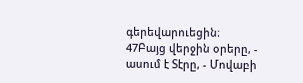գերեվարուեցին։
47Բայց վերջին օրերը, - ասում է Տէրը, - Մովաբի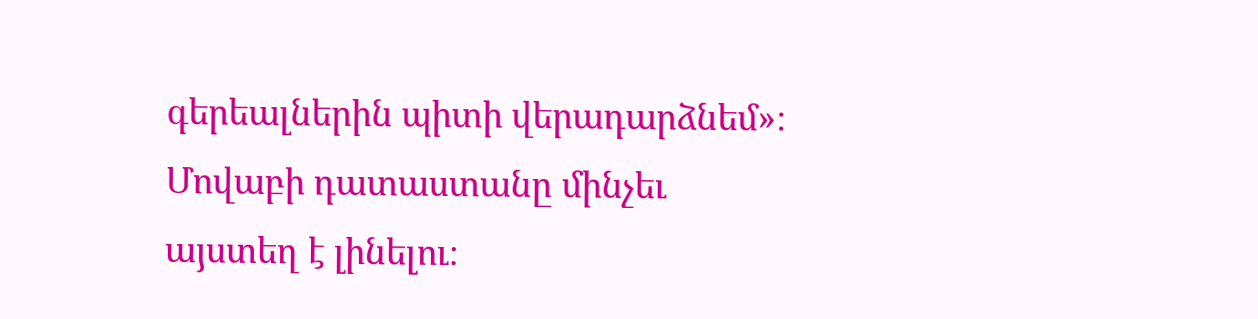գերեալներին պիտի վերադարձնեմ»։ Մովաբի դատաստանը մինչեւ այստեղ է լինելու։